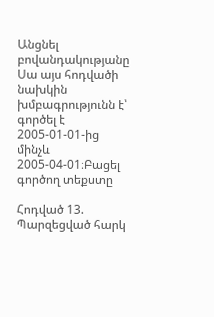Անցնել բովանդակությանը
Սա այս հոդվածի նախկին խմբագրությունն է՝ գործել է 2005-01-01-ից մինչև 2005-04-01։Բացել գործող տեքստը

Հոդված 13. Պարզեցված հարկ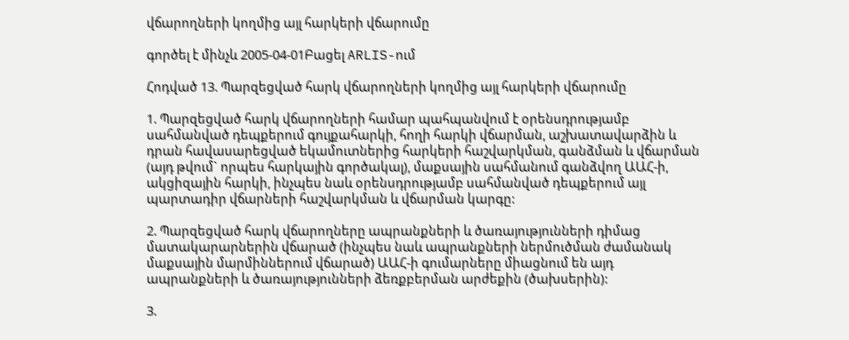վճարողների կողմից այլ հարկերի վճարումը

գործել է մինչև 2005-04-01Բացել ARLIS-ում

Հոդված 13. Պարզեցված հարկ վճարողների կողմից այլ հարկերի վճարումը

1. Պարզեցված հարկ վճարողների համար պահպանվում է օրենսդրությամբ սահմանված դեպքերում գույքահարկի, հողի հարկի վճարման, աշխատավարձին և դրան հավասարեցված եկամուտներից հարկերի հաշվարկման, գանձման և վճարման (այդ թվում` որպես հարկային գործակալ), մաքսային սահմանում գանձվող ԱԱՀ-ի, ակցիզային հարկի, ինչպես նաև օրենսդրությամբ սահմանված դեպքերում այլ պարտադիր վճարների հաշվարկման և վճարման կարգը:

2. Պարզեցված հարկ վճարողները ապրանքների և ծառայությունների դիմաց մատակարարներին վճարած (ինչպես նաև ապրանքների ներմուծման ժամանակ մաքսային մարմիններում վճարած) ԱԱՀ-ի գումարները միացնում են այդ ապրանքների և ծառայությունների ձեռքբերման արժեքին (ծախսերին):

3.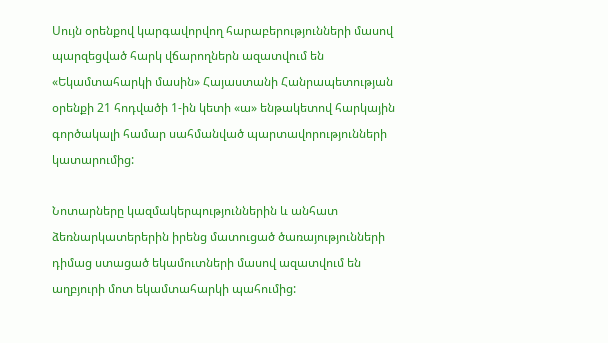Սույն օրենքով կարգավորվող հարաբերությունների մասով պարզեցված հարկ վճարողներն ազատվում են «Եկամտահարկի մասին» Հայաստանի Հանրապետության օրենքի 21 հոդվածի 1-ին կետի «ա» ենթակետով հարկային գործակալի համար սահմանված պարտավորությունների կատարումից:

Նոտարները կազմակերպություններին և անհատ ձեռնարկատերերին իրենց մատուցած ծառայությունների դիմաց ստացած եկամուտների մասով ազատվում են աղբյուրի մոտ եկամտահարկի պահումից: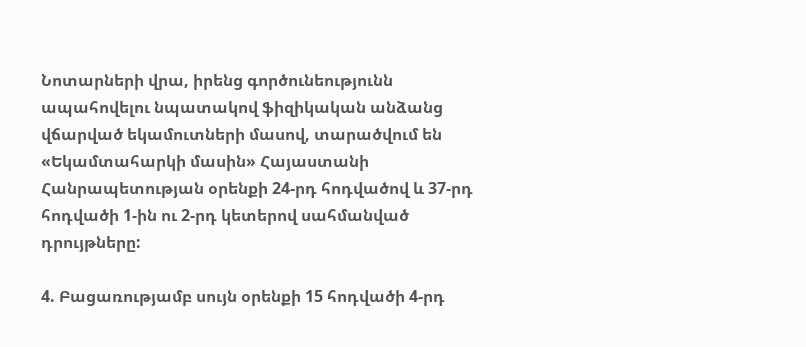Նոտարների վրա, իրենց գործունեությունն ապահովելու նպատակով ֆիզիկական անձանց վճարված եկամուտների մասով, տարածվում են «Եկամտահարկի մասին» Հայաստանի Հանրապետության օրենքի 24-րդ հոդվածով և 37-րդ հոդվածի 1-ին ու 2-րդ կետերով սահմանված դրույթները:

4. Բացառությամբ սույն օրենքի 15 հոդվածի 4-րդ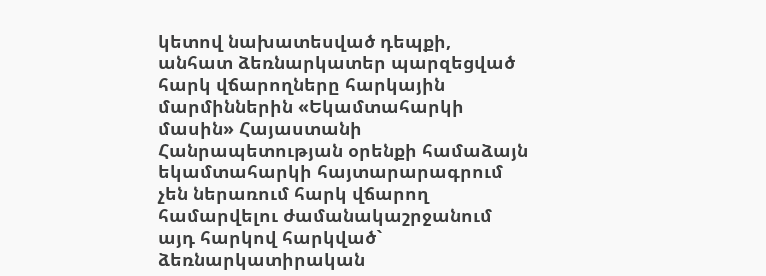կետով նախատեսված դեպքի, անհատ ձեռնարկատեր պարզեցված հարկ վճարողները հարկային մարմիններին «Եկամտահարկի մասին» Հայաստանի Հանրապետության օրենքի համաձայն եկամտահարկի հայտարարագրում չեն ներառում հարկ վճարող համարվելու ժամանակաշրջանում այդ հարկով հարկված` ձեռնարկատիրական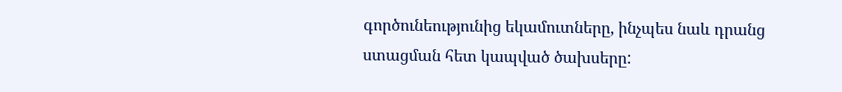գործունեությունից եկամուտները, ինչպես նաև դրանց ստացման հետ կապված ծախսերը: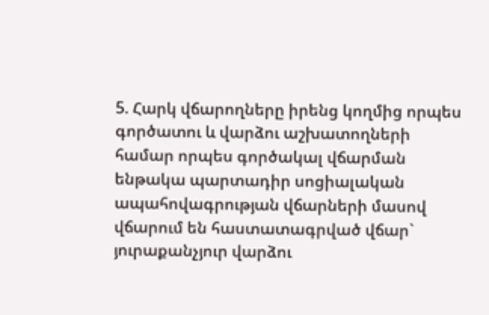5. Հարկ վճարողները իրենց կողմից որպես գործատու և վարձու աշխատողների համար որպես գործակալ վճարման ենթակա պարտադիր սոցիալական ապահովագրության վճարների մասով վճարում են հաստատագրված վճար` յուրաքանչյուր վարձու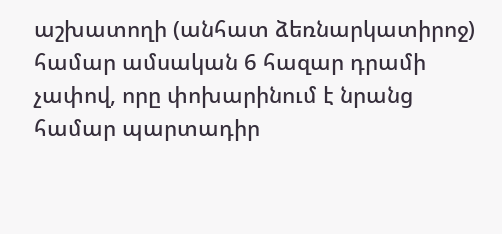աշխատողի (անհատ ձեռնարկատիրոջ) համար ամսական 6 հազար դրամի չափով, որը փոխարինում է նրանց համար պարտադիր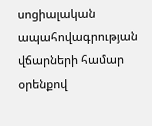սոցիալական ապահովագրության վճարների համար օրենքով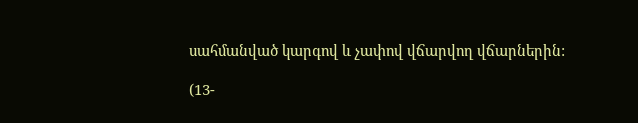սահմանված կարգով և չափով վճարվող վճարներին:

(13-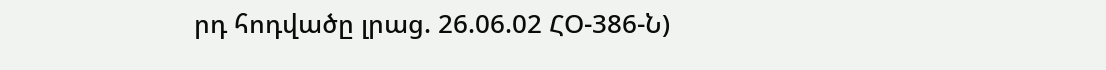րդ հոդվածը լրաց. 26.06.02 ՀՕ-386-Ն)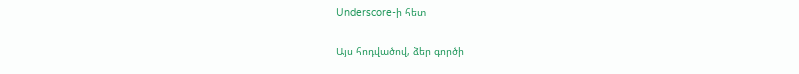Underscore-ի հետ

Այս հոդվածով, ձեր գործի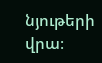նյութերի վրա։